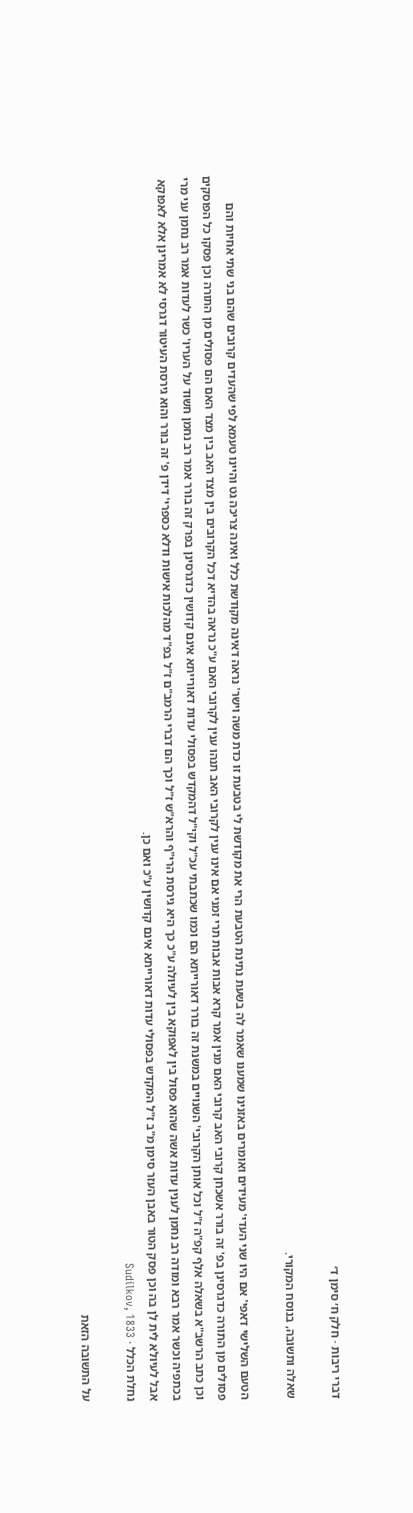דברי ריבות · חלק ח׳ סימן ד׳

שאלה ותשובה, בנוסח המקורי.

הטעם השלישי דאפי' אם היו שני העדי' מעידים ואומרים באזנינו שמענו שאמר לה בשעת נתינת הטבעת הרי את מקודשת לי בטבעת זו כדת משה וישר' נראה דאינה מקודשת כלל ואינה צריכה גט והיינו טעמא לפי שהעדים קרובים שהם בני שתי אחיות והם פסולים מן התורה כדגרסינן בפ' זה בורר אשכחן קרובי האב קרובי האם מנין אמר קרא אבות אבות תרי זמני אם אינו ענין לקרובי האב תנהו ענין לקרובי האם ע"כ נראה בהדיא דכל הקרובים בין מצד האב בין מצד האם הם פסולים מן התורה וכן פסקו כל הפוסקים וכן כתב הרשב"א בשאלה אלף קפ"ה ז"ל וכל אותן הקרובי' השנויים במשנת זה בורר דאורייתא הם וכמו שכתבתי עכ"ל וקי"ל דהמקדש בפסולי עדות דאורייתא אינם קדושין כדגרסינן בפרק זה בורר אמר רב נחמן חשוד על העריו' כשר לעדות אמר רב נחמן עני מרי בכתפיה וכשר אמר רבא ומודה רב נחמן לענין עדות אשה שהוא פסול בין לאפוקא בין לעיולה ע"כ כך היא גירסת הרי"ף והרא"ש ז"ל וכך הם דברי הרמב"ם ז"ל בפ"ד מהלכות אישות ודלא כספרי' דידן פ' זה בורר והוא גירסת העיטור דגרסי לא אמרינן אלא לאפוקא אבל לעיולא לית לן בה וכן פסק הטור באבן העזר סימן מ"ב ז"ל המקדש בפסולי עדות דאורייתא אינם קדושין ע"כ ואם כן.
נחלת הכלל · Sudilkov, 1833

על התשובה הזאת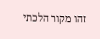זהו מקור הלכתי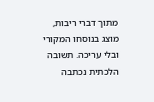מתוך דברי ריבות, מוצג בנוסחו המקורי ובלי עריכה. תשובה הלכתית נכתבה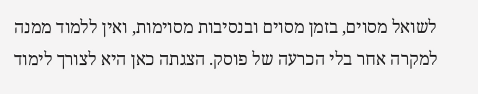לשואל מסוים, בזמן מסוים ובנסיבות מסוימות, ואין ללמוד ממנה למקרה אחר בלי הכרעה של פוסק. הצגתה כאן היא לצורך לימוד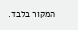המקור בלבד.